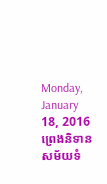Monday, January 18, 2016
ព្រេងនិទានសម័យទំ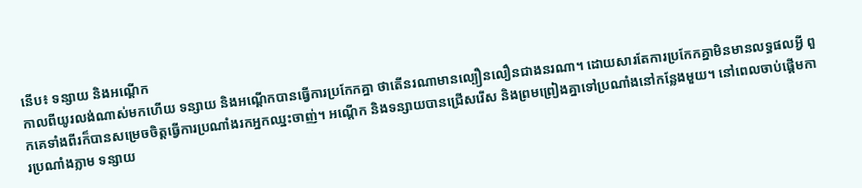នើប៖ ទន្សាយ និងអណ្តើក
កាលពីយូរលង់ណាស់មកហើយ ទន្សាយ និងអណ្តើកបានធ្វើការប្រកែកគ្នា ថាតើនរណាមានល្បឿនលឿនជាងនរណា។ ដោយសារតែការប្រកែកគ្នាមិនមានលទ្ធផលអ្វី ពួកគេទាំងពីរក៏បានសម្រេចចិត្តធ្វើការប្រណាំងរកអ្នកឈ្នះចាញ់។ អណ្តើក និងទន្សាយបានជ្រើសរើស និងព្រមព្រៀងគ្នាទៅប្រណាំងនៅកន្លែងមួយ។ នៅពេលចាប់ផ្តើមការប្រណាំងភ្លាម ទន្សាយ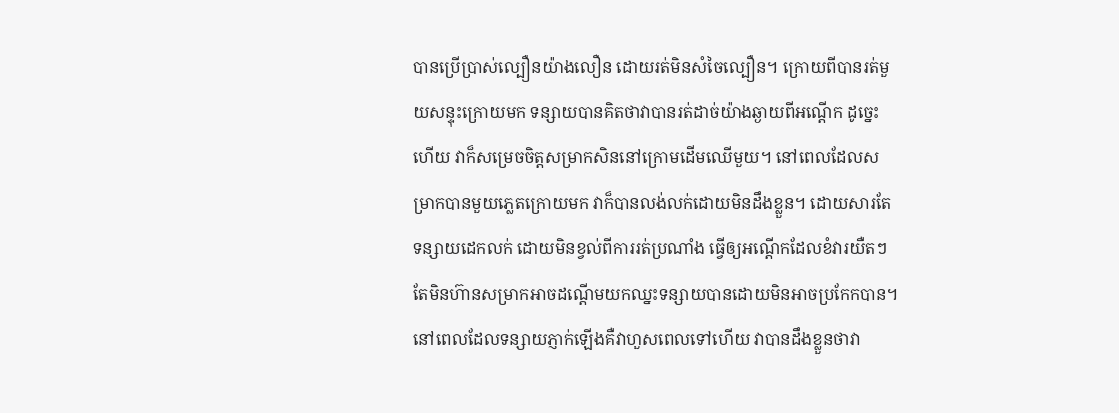បានប្រើប្រាស់ល្បឿនយ៉ាងលឿន ដោយរត់មិនសំចៃល្បឿន។ ក្រោយពីបានរត់មួយសន្ទុះក្រោយមក ទន្សាយបានគិតថាវាបានរត់ដាច់យ៉ាងឆ្ងាយពីអណ្តើក ដូច្នេះហើយ វាក៏សម្រេចចិត្តសម្រាកសិននៅក្រោមដើមឈើមួយ។ នៅពេលដែលសម្រាកបានមួយភ្លេតក្រោយមក វាក៏បានលង់លក់ដោយមិនដឹងខ្លួន។ ដោយសារតែទន្សាយដេកលក់ ដោយមិនខ្វល់ពីការរត់ប្រណាំង ធ្វើឲ្យអណ្តើកដែលខំវារយឺតៗតែមិនហ៊ានសម្រាកអាចដណ្តើមយកឈ្នះទន្សាយបានដោយមិនអាចប្រកែកបាន។ នៅពេលដែលទន្សាយភ្ញាក់ឡើងគឺវាហួសពេលទៅហើយ វាបានដឹងខ្លួនថាវា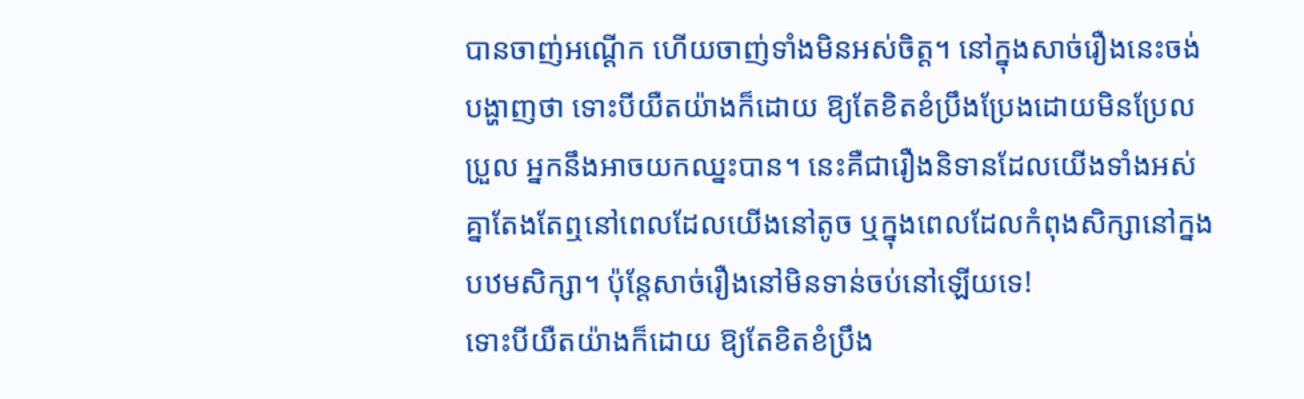បានចាញ់អណ្តើក ហើយចាញ់ទាំងមិនអស់ចិត្ត។ នៅក្នុងសាច់រឿងនេះចង់បង្ហាញថា ទោះបីយឺតយ៉ាងក៏ដោយ ឱ្យតែខិតខំប្រឹងប្រែងដោយមិនប្រែលប្រួល អ្នកនឹងអាចយកឈ្នះបាន។ នេះគឺជារឿងនិទានដែលយើងទាំងអស់គ្នាតែងតែឮនៅពេលដែលយើងនៅតូច ឬក្នុងពេលដែលកំពុងសិក្សានៅក្នងបឋមសិក្សា។ ប៉ុន្តែសាច់រឿងនៅមិនទាន់ចប់នៅឡើយទេ!
ទោះបីយឺតយ៉ាងក៏ដោយ ឱ្យតែខិតខំប្រឹង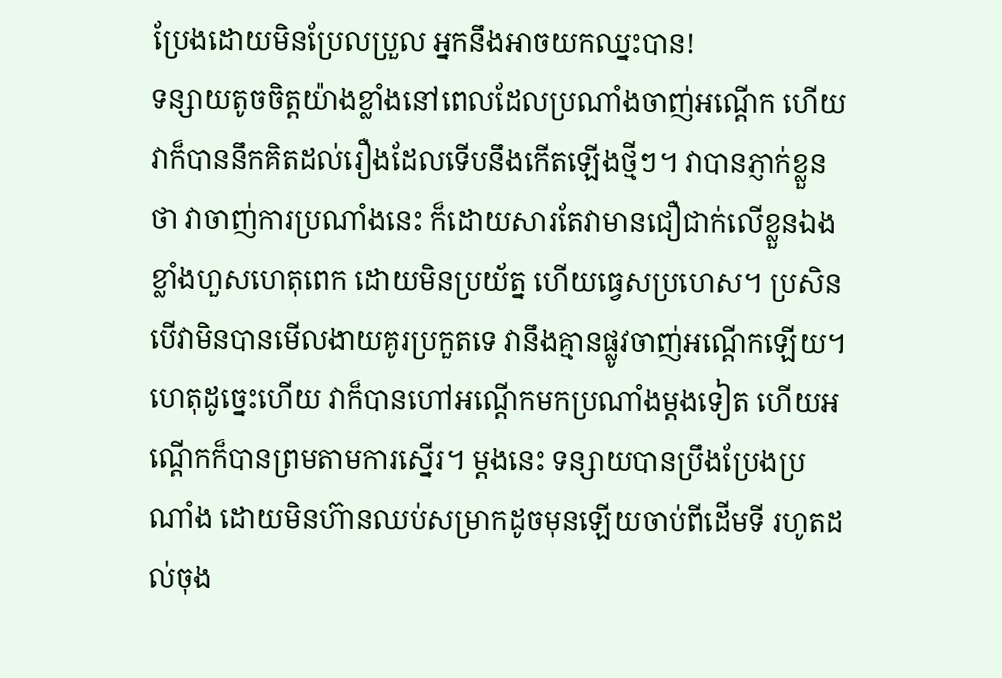ប្រែងដោយមិនប្រែលប្រួល អ្នកនឹងអាចយកឈ្នះបាន!
ទន្សាយតូចចិត្តយ៉ាងខ្លាំងនៅពេលដែលប្រណាំងចាញ់អណ្តើក ហើយវាក៏បាននឹកគិតដល់រឿងដែលទើបនឹងកើតឡើងថ្មីៗ។ វាបានភ្ញាក់ខ្លួនថា វាចាញ់ការប្រណាំងនេះ ក៏ដោយសារតែវាមានជឿជាក់លើខ្លួនឯងខ្លាំងហួសហេតុពេក ដោយមិនប្រយ័ត្ន ហើយធ្វេសប្រហេស។ ប្រសិនបើវាមិនបានមើលងាយគូរប្រកួតទេ វានឹងគ្មានផ្លូវចាញ់អណ្តើកឡើយ។ ហេតុដូច្នេះហើយ វាក៏បានហៅអណ្តើកមកប្រណាំងម្តងទៀត ហើយអណ្តើកក៏បានព្រមតាមការស្នើរ។ ម្តងនេះ ទន្សាយបានប្រឹងប្រែងប្រណាំង ដោយមិនហ៊ានឈប់សម្រាកដូចមុនឡើយចាប់ពីដើមទី រហូតដល់ចុង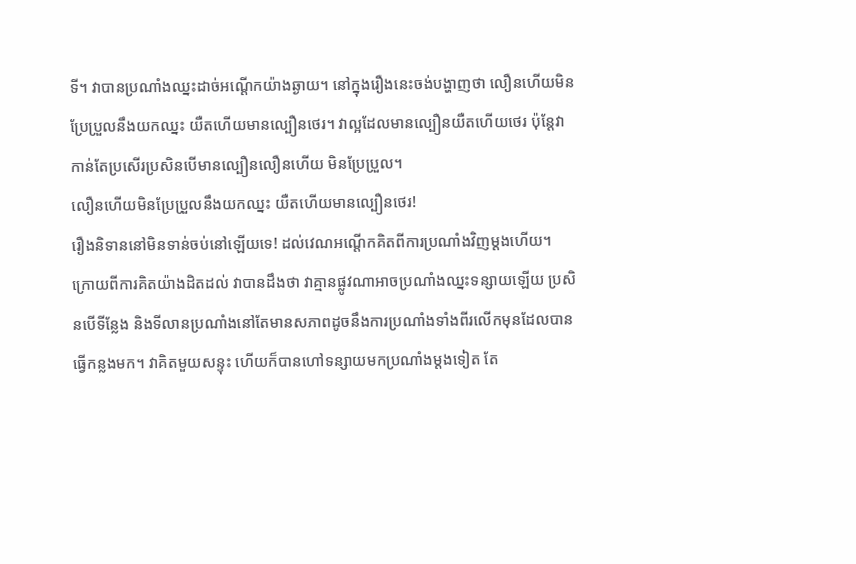ទី។ វាបានប្រណាំងឈ្នះដាច់អណ្តើកយ៉ាងឆ្ងាយ។ នៅក្នុងរឿងនេះចង់បង្ហាញថា លឿនហើយមិនប្រែប្រួលនឹងយកឈ្នះ យឺតហើយមានល្បឿនថេរ។ វាល្អដែលមានល្បឿនយឺតហើយថេរ ប៉ុន្តែវាកាន់តែប្រសើរប្រសិនបើមានល្បឿនលឿនហើយ មិនប្រែប្រួល។
លឿនហើយមិនប្រែប្រួលនឹងយកឈ្នះ យឺតហើយមានល្បឿនថេរ!
រឿងនិទាននៅមិនទាន់ចប់នៅឡើយទេ! ដល់វេណអណ្តើកគិតពីការប្រណាំងវិញម្តងហើយ។ ក្រោយពីការគិតយ៉ាងដិតដល់ វាបានដឹងថា វាគ្មានផ្លូវណាអាចប្រណាំងឈ្នះទន្សាយឡើយ ប្រសិនបើទីន្លែង និងទីលានប្រណាំងនៅតែមានសភាពដូចនឹងការប្រណាំងទាំងពីរលើកមុនដែលបានធ្វើកន្លងមក។ វាគិតមួយសន្ទុះ ហើយក៏បានហៅទន្សាយមកប្រណាំងម្តងទៀត តែ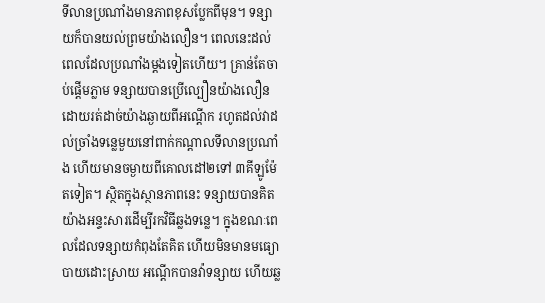ទីលានប្រណាំងមានភាពខុសប្លែកពីមុន។ ទន្សាយក៏បានយល់ព្រមយ៉ាងលឿន។ ពេលនេះដល់ពេលដែលប្រណាំងម្តងទៀតហើយ។ គ្រាន់តែចាប់ផ្តើមភ្លាម ទន្សាយបានប្រើល្បឿនយ៉ាងលឿនដោយរត់ដាច់យ៉ាងឆ្ងាយពីអណ្តើក រហូតដល់វាដល់ច្រាំងទន្លេមួយនៅពាក់កណ្តាលទីលានប្រណាំង ហើយមានចម្ងាយពីគោលដៅ២ទៅ ៣គីឡូម៉ែតទៀត។ ស្ថិតក្នុងស្ថានភាពនេះ ទន្សាយបានគិតយ៉ាងអន្ទះសារដើម្បីរកវិធីឆ្លងទន្លេ។ ក្នុងខណៈពេលដែលទន្សាយកំពុងតែគិត ហើយមិនមានមធ្យោបាយដោះស្រាយ អណ្តើកបានវ៉ាទន្សាយ ហើយឆ្ល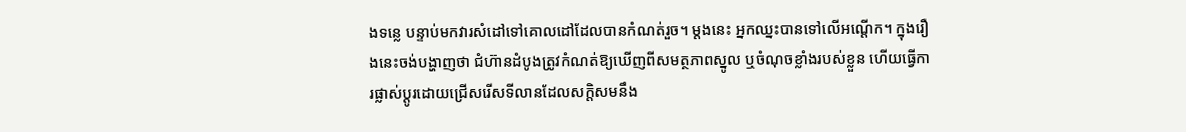ងទន្លេ បន្ទាប់មកវារសំដៅទៅគោលដៅដែលបានកំណត់រួច។ ម្តងនេះ អ្នកឈ្នះបានទៅលើអណ្តើក។ ក្នុងរឿងនេះចង់បង្ហាញថា ជំហ៊ានដំបូងត្រូវកំណត់ឱ្យឃើញពីសមត្ថភាពស្នូល ឬចំណុចខ្លាំងរបស់ខ្លួន ហើយធ្វើការផ្លាស់ប្តូរដោយជ្រើសរើសទីលានដែលសក្តិសមនឹង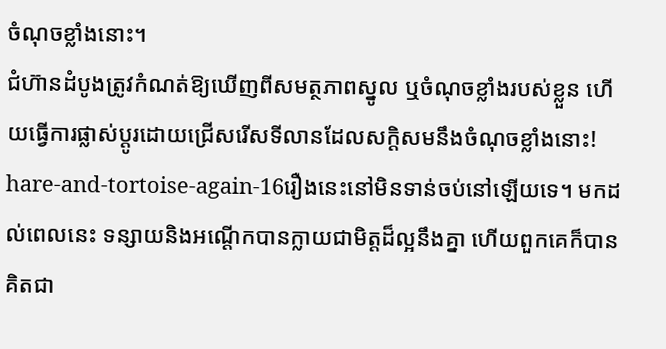ចំណុចខ្លាំងនោះ។
ជំហ៊ានដំបូងត្រូវកំណត់ឱ្យឃើញពីសមត្ថភាពស្នូល ឬចំណុចខ្លាំងរបស់ខ្លួន ហើយធ្វើការផ្លាស់ប្តូរដោយជ្រើសរើសទីលានដែលសក្តិសមនឹងចំណុចខ្លាំងនោះ!
hare-and-tortoise-again-16រឿងនេះនៅមិនទាន់ចប់នៅឡើយទេ។ មកដល់ពេលនេះ ទន្សាយនិងអណ្តើកបានក្លាយជាមិត្តដ៏ល្អនឹងគ្នា ហើយពួកគេក៏បានគិតជា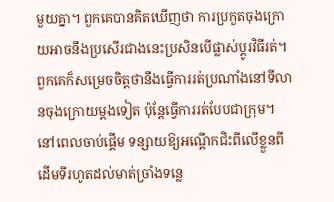មួយគ្នា។ ពួកគេបានគិតឃើញថា ការប្រកួតចុងក្រោយអាចនឹងប្រសើរជាងនេះប្រសិនបើផ្លាស់ប្តូរវិធីរត់។ ពួកគេក៏សម្រេចចិត្តថានឹងធ្វើការរត់ប្រណាំងនៅទីលានចុងក្រោយម្តងទៀត ប៉ុន្តែធ្វើការរត់បែបជាក្រុម។ នៅពេលចាប់ផ្តើម ទន្សាយឱ្យអណ្តើកជិះពីលើខ្លួនពីដើមទីរហូតដល់មាត់ច្រាំងទន្លេ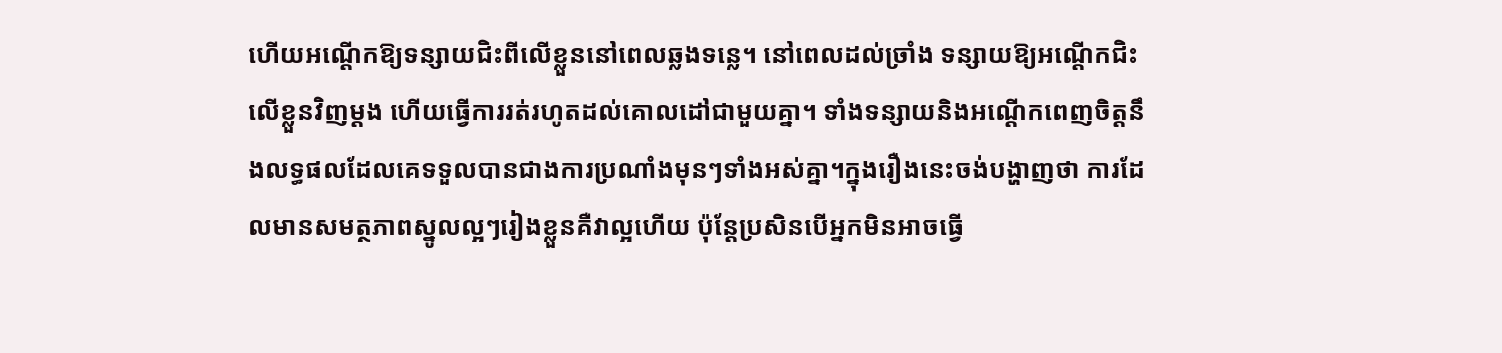ហើយអណ្តើកឱ្យទន្សាយជិះពីលើខ្លួននៅពេលឆ្លងទន្លេ។ នៅពេលដល់ច្រាំង ទន្សាយឱ្យអណ្តើកជិះលើខ្លួនវិញម្តង ហើយធ្វើការរត់រហូតដល់គោលដៅជាមួយគ្នា។ ទាំងទន្សាយនិងអណ្តើកពេញចិត្តនឹងលទ្ធផលដែលគេទទួលបានជាងការប្រណាំងមុនៗទាំងអស់គ្នា។ក្នុងរឿងនេះចង់បង្ហាញថា ការដែលមានសមត្ថភាពស្នូលល្អៗរៀងខ្លួនគឺវាល្អហើយ ប៉ុន្តែប្រសិនបើអ្នកមិនអាចធ្វើ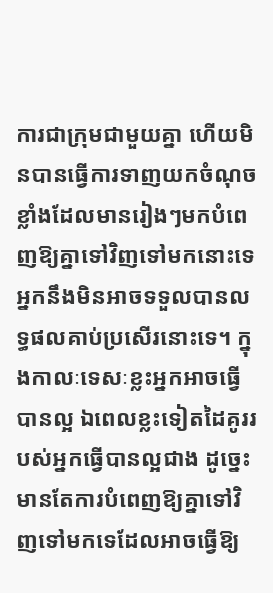ការជាក្រុមជាមួយគ្នា ហើយមិនបានធ្វើការទាញយកចំណុចខ្លាំងដែលមានរៀងៗមកបំពេញឱ្យគ្នាទៅវិញទៅមកនោះទេ អ្នកនឹងមិនអាចទទួលបានលទ្ធផលគាប់ប្រសើរនោះទេ។ ក្នុងកាលៈទេសៈខ្លះអ្នកអាចធ្វើបានល្អ ឯពេលខ្លះទៀតដៃគូររបស់អ្នកធ្វើបានល្អជាង ដូច្នេះមានតែការបំពេញឱ្យគ្នាទៅវិញទៅមកទេដែលអាចធ្វើឱ្យ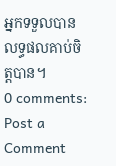អ្នកទទួលបានលទ្ធផលគាប់ចិត្តបាន។
0 comments:
Post a Comment